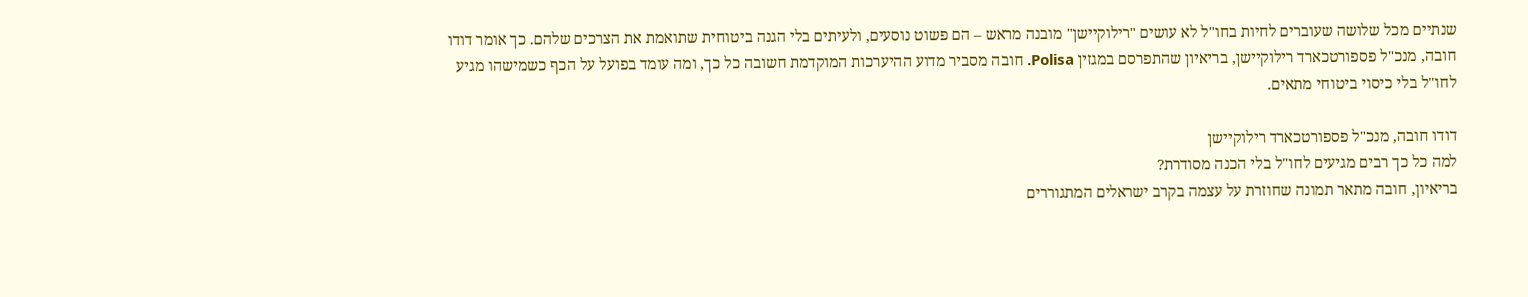שנתיים מכל שלושה שעוברים לחיות בחו"ל לא עושים "רילוקיישן" מובנה מראש – הם פשוט נוסעים, ולעיתים בלי הגנה ביטוחית שתואמת את הצרכים שלהם. כך אומר דודו חובה, מנכ"ל פספורטכארד רילוקיישן, בריאיון שהתפרסם במגזין Polisa. חובה מסביר מדוע ההיערכות המוקדמת חשובה כל כך, ומה עומד בפועל על הכף כשמישהו מגיע לחו"ל בלי כיסוי ביטוחי מתאים.

דודו חובה, מנכ"ל פספורטכארד רילוקיישן
למה כל כך רבים מגיעים לחו"ל בלי הכנה מסודרת?
בריאיון, חובה מתאר תמונה שחוזרת על עצמה בקרב ישראלים המתגוררים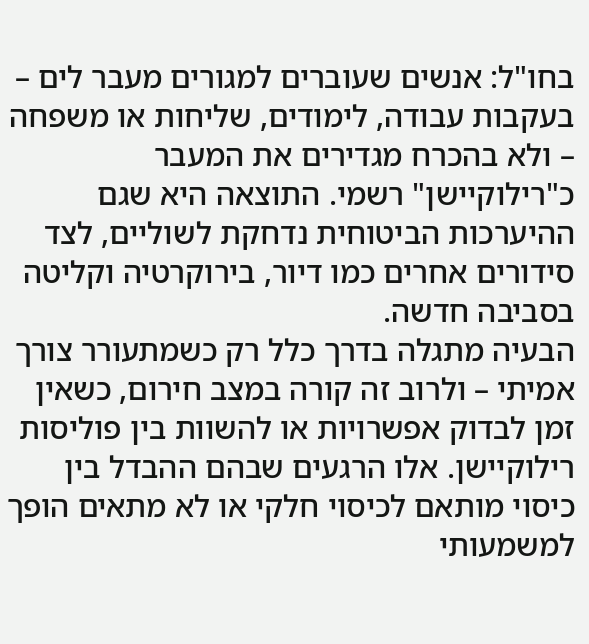בחו"ל: אנשים שעוברים למגורים מעבר לים – בעקבות עבודה, לימודים, שליחות או משפחה – ולא בהכרח מגדירים את המעבר כ"רילוקיישן" רשמי. התוצאה היא שגם ההיערכות הביטוחית נדחקת לשוליים, לצד סידורים אחרים כמו דיור, בירוקרטיה וקליטה בסביבה חדשה.
הבעיה מתגלה בדרך כלל רק כשמתעורר צורך אמיתי – ולרוב זה קורה במצב חירום, כשאין זמן לבדוק אפשרויות או להשוות בין פוליסות רילוקיישן. אלו הרגעים שבהם ההבדל בין כיסוי מותאם לכיסוי חלקי או לא מתאים הופך למשמעותי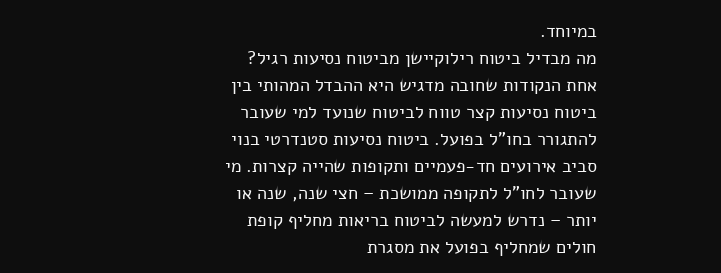במיוחד.
מה מבדיל ביטוח רילוקיישן מביטוח נסיעות רגיל?
אחת הנקודות שחובה מדגיש היא ההבדל המהותי בין ביטוח נסיעות קצר טווח לביטוח שנועד למי שעובר להתגורר בחו"ל בפועל. ביטוח נסיעות סטנדרטי בנוי סביב אירועים חד-פעמיים ותקופות שהייה קצרות. מי שעובר לחו"ל לתקופה ממושכת – חצי שנה, שנה או יותר – נדרש למעשה לביטוח בריאות מחליף קופת חולים שמחליף בפועל את מסגרת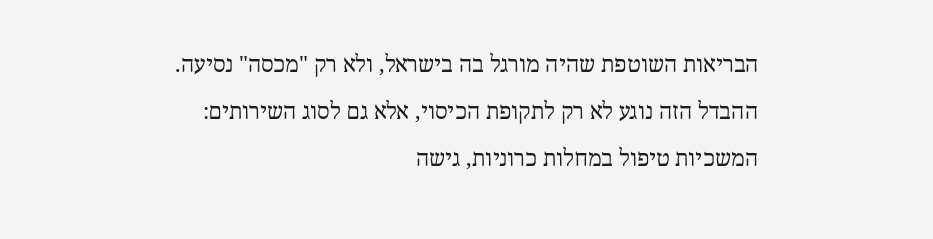הבריאות השוטפת שהיה מורגל בה בישראל, ולא רק "מכסה" נסיעה.
ההבדל הזה נוגע לא רק לתקופת הכיסוי, אלא גם לסוג השירותים: המשכיות טיפול במחלות כרוניות, גישה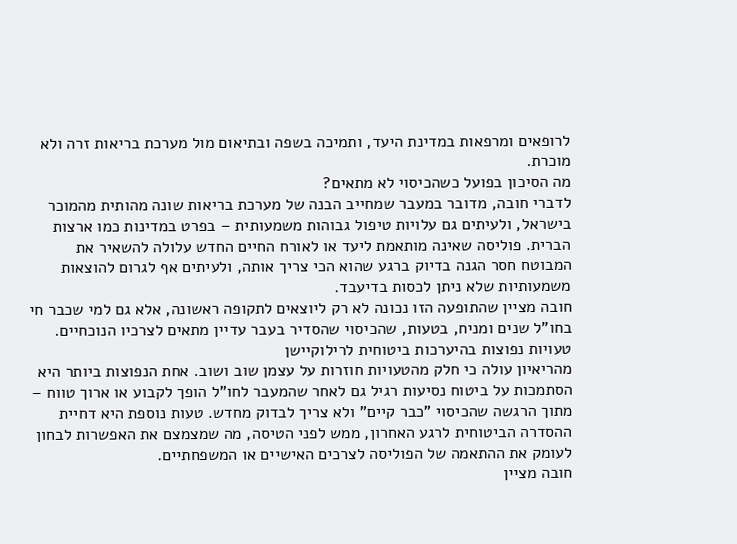לרופאים ומרפאות במדינת היעד, ותמיכה בשפה ובתיאום מול מערכת בריאות זרה ולא מוכרת.
מה הסיכון בפועל כשהכיסוי לא מתאים?
לדברי חובה, מדובר במעבר שמחייב הבנה של מערכת בריאות שונה מהותית מהמוכר בישראל, ולעיתים גם עלויות טיפול גבוהות משמעותית – בפרט במדינות כמו ארצות הברית. פוליסה שאינה מותאמת ליעד או לאורח החיים החדש עלולה להשאיר את המבוטח חסר הגנה בדיוק ברגע שהוא הכי צריך אותה, ולעיתים אף לגרום להוצאות משמעותיות שלא ניתן לכסות בדיעבד.
חובה מציין שהתופעה הזו נכונה לא רק ליוצאים לתקופה ראשונה, אלא גם למי שכבר חי בחו"ל שנים ומניח, בטעות, שהכיסוי שהסדיר בעבר עדיין מתאים לצרכיו הנוכחיים.
טעויות נפוצות בהיערכות ביטוחית לרילוקיישן
מהריאיון עולה כי חלק מהטעויות חוזרות על עצמן שוב ושוב. אחת הנפוצות ביותר היא הסתמכות על ביטוח נסיעות רגיל גם לאחר שהמעבר לחו"ל הופך לקבוע או ארוך טווח – מתוך הרגשה שהכיסוי "כבר קיים" ולא צריך לבדוק מחדש. טעות נוספת היא דחיית ההסדרה הביטוחית לרגע האחרון, ממש לפני הטיסה, מה שמצמצם את האפשרות לבחון לעומק את ההתאמה של הפוליסה לצרכים האישיים או המשפחתיים.
חובה מציין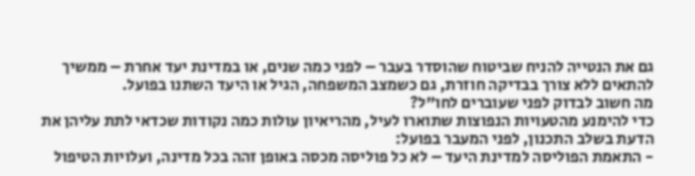גם את הנטייה להניח שביטוח שהוסדר בעבר – לפני כמה שנים, או במדינת יעד אחרת – ממשיך להתאים ללא צורך בבדיקה חוזרת, גם כשמצב המשפחה, הגיל או היעד השתנו בפועל.
מה חשוב לבדוק לפני שעוברים לחו"ל?
כדי להימנע מהטעויות הנפוצות שתוארו לעיל, מהריאיון עולות כמה נקודות שכדאי לתת עליהן את הדעת בשלב התכנון, לפני המעבר בפועל:
- התאמת הפוליסה למדינת היעד – לא כל פוליסה מכסה באופן זהה בכל מדינה, ועלויות הטיפול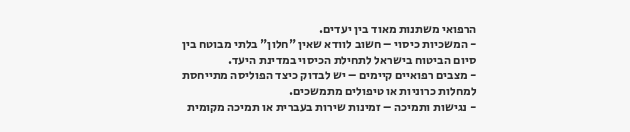הרפואי משתנות מאוד בין יעדים.
- המשכיות כיסוי – חשוב לוודא שאין "חלון" בלתי מבוטח בין סיום הביטוח בישראל לתחילת הכיסוי במדינת היעד.
- מצבים רפואיים קיימים – יש לבדוק כיצד הפוליסה מתייחסת למחלות כרוניות או טיפולים מתמשכים.
- נגישות ותמיכה – זמינות שירות בעברית או תמיכה מקומית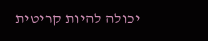יכולה להיות קריטית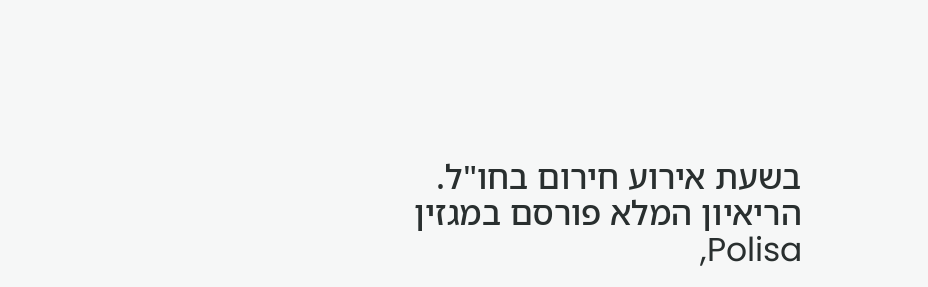בשעת אירוע חירום בחו"ל.
הריאיון המלא פורסם במגזין Polisa,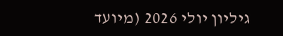גיליון יולי 2026 (מיועד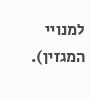למנויי המגזין).